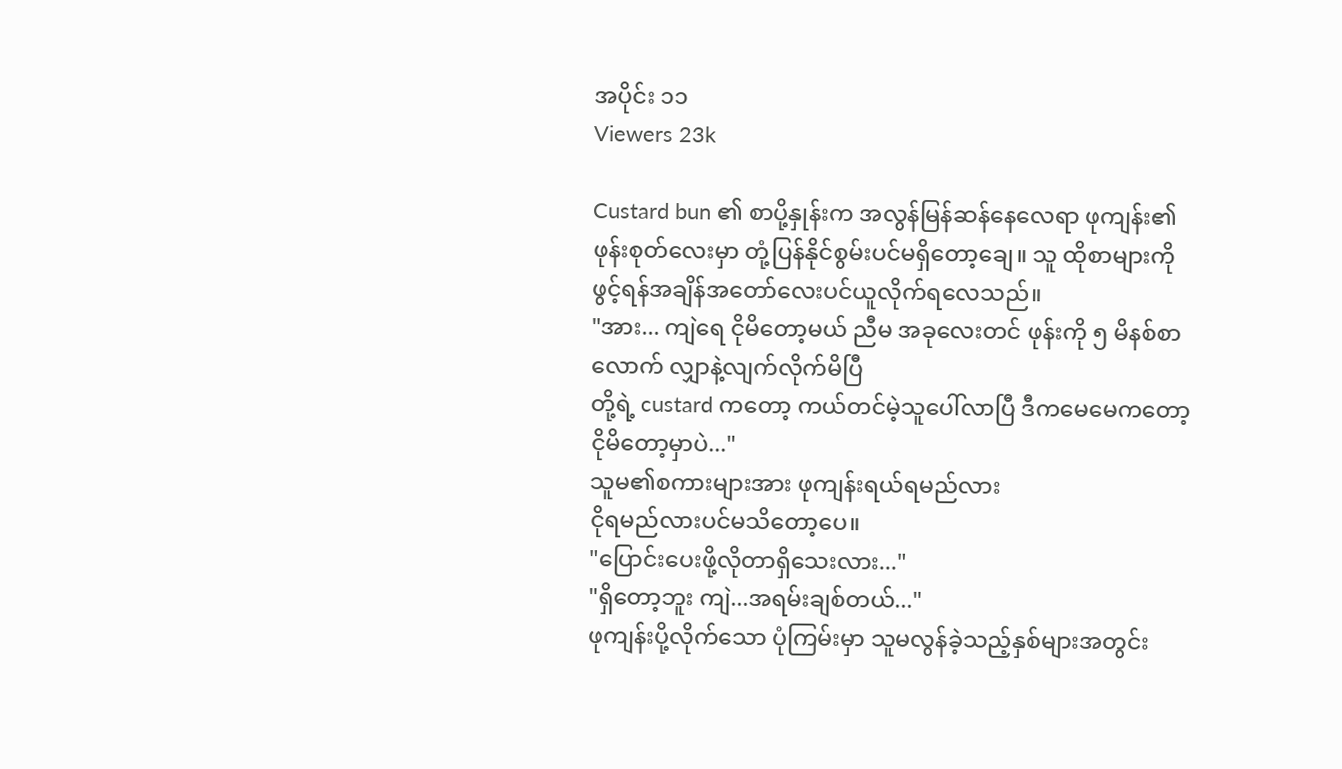အပိုင်း ၁၁
Viewers 23k

Custard bun ၏ စာပို့နှုန်းက အလွန်မြန်ဆန်နေလေရာ ဖုကျန်း၏ဖုန်းစုတ်လေးမှာ တုံ့ပြန်နိုင်စွမ်းပင်မရှိတော့ချေ။ သူ ထိုစာများကို ဖွင့်ရန်အချိန်အတော်လေးပင်ယူလိုက်ရလေသည်။
"အား... ကျဲရေ ငိုမိတော့မယ် ညီမ အခုလေးတင် ဖုန်းကို ၅ မိနစ်စာလောက် လျှာနဲ့လျက်လိုက်မိပြီ
တို့ရဲ့ custard ကတော့ ကယ်တင်မဲ့သူပေါ်လာပြီ ဒီကမေမေကတော့ ငိုမိတော့မှာပဲ..."
သူမ၏စကားများအား ဖုကျန်းရယ်ရမည်လား
ငိုရမည်လားပင်မသိတော့ပေ။
"ပြောင်းပေးဖို့လိုတာရှိသေးလား..."
"ရှိတော့ဘူး ကျဲ...အရမ်းချစ်တယ်..."
ဖုကျန်းပို့လိုက်သော ပုံကြမ်းမှာ သူမလွန်ခဲ့သည့်နှစ်များအတွင်း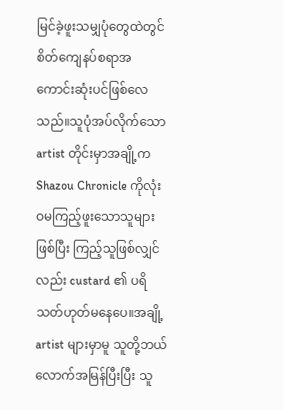မြင်ခဲ့ဖူးသမျှပုံတွေထဲတွင် စိတ်ကျေနပ်စရာအကောင်းဆုံးပင်ဖြစ်လေသည်။သူပုံအပ်လိုက်သော artist တိုင်းမှာအချို့က Shazou Chronicle ကိုလုံးဝမကြည့်ဖူးသောသူများဖြစ်ပြီး ကြည့်သူဖြစ်လျှင်လည်း custard ၏ ပရိသတ်ဟုတ်မနေပေ။အချို့ artist များမှာမူ သူတို့ဘယ်လောက်အမြန်ပြီးပြီး သူ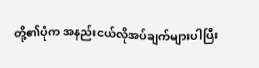တို့၏ပုံက အနည်းငယ်လိုအပ်ချက်များပါပြီး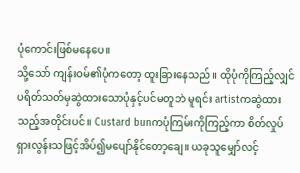ပုံကောင်းဖြစ်မနေပေ။
သို့သော် ကျန်းဝမ်၏ပုံကတော့ ထူးခြားနေသည်။ ထိုပုံကိုကြည့်လျှင် ပရိတ်သတ်မှဆွဲထားသောပုံနှင့်ပင်မတူဘဲ မူရင်း artistကဆွဲထားသည့်အတိုင်းပင်။ Custard bunကပုံကြမ်းကိုကြည့်ကာ စိတ်လှုပ်ရှားလွန်းသဖြင့်အိပ်၍မပျော်နိုင်တော့ချေ။ ယခုသူမျှော်လင့်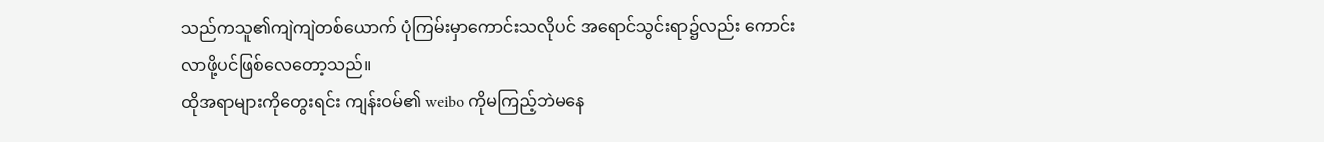သည်ကသူ၏ကျဲကျဲတစ်ယောက် ပုံကြမ်းမှာကောင်းသလိုပင် အရောင်သွင်းရာ၌လည်း ကောင်းလာဖို့ပင်ဖြစ်လေတော့သည်။
ထိုအရာများကိုတွေးရင်း ကျန်းဝမ်၏ weibo ကိုမကြည့်ဘဲမနေ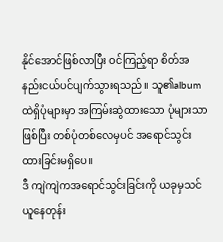နိုင်အောင်ဖြစ်လာပြီး ဝင်ကြည့်ရာ စိတ်အနည်းငယ်ပင်ပျက်သွားရသည်။ သူ၏album ထဲရှိပုံများမှာ အကြမ်းဆွဲထားသော ပုံများသာဖြစ်ပြီး တစ်ပုံတစ်လေမှပင် အရောင်သွင်းထားခြင်းမရှိပေ။
ဒီ ကျဲကျဲကအရောင်သွင်းခြင်းကို ယခုမှသင်ယူနေတုန်း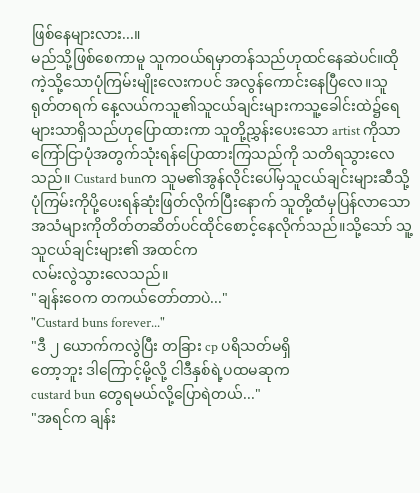ဖြစ်နေများလား...။
မည်သို့ဖြစ်စေကာမူ သူကဝယ်ရမှာတန်သည်ဟုထင်နေဆဲပင်။ထိုကဲ့သို့သောပုံကြမ်းမျိုးလေးကပင် အလွန်ကောင်းနေပြီလေ။သူ ရုတ်တရက် နေ့လယ်ကသူ၏သူငယ်ချင်းများကသူ့ခေါင်းထဲ၌ရေများသာရှိသည်ဟုပြောထားကာ သူတို့ညွှန်းပေးသော artist ကိုသာကြော်ငြာပုံအတွက်သုံးရန်ပြောထားကြသည်ကို သတိရသွားလေသည်။ Custard bunက သူမ၏အွန်လိုင်းပေါ်မှသူငယ်ချင်းများဆီသို့ ပုံကြမ်းကိုပို့ပေးရန်ဆုံးဖြတ်လိုက်ပြီးနောက် သူတို့ထံမှပြန်လာသော အသံများကိုတိတ်တဆိတ်ပင်ထိုင်စောင့်နေလိုက်သည်။သို့သော် သူ့သူငယ်ချင်းများ၏ အထင်က
လမ်းလွဲသွားလေသည်။
"ချန်းဝေက တကယ်တော်တာပဲ..."
"Custard buns forever..."
"ဒီ ၂ ယောက်ကလွဲပြီး တခြား cp ပရိသတ်မရှိ
တော့ဘူး ဒါကြောင့်မို့လို့ ငါဒီနှစ်ရဲ့ပထမဆုက
custard bun တွေရမယ်လို့ပြောရဲတယ်..."
"အရင်က ချန်း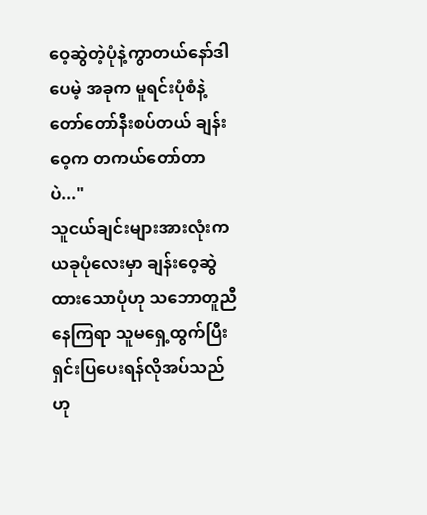ဝေ့ဆွဲတဲ့ပုံနဲ့ကွာတယ်နော်ဒါပေမဲ့ အခုက မူရင်းပုံစံနဲ့တော်တော်နီးစပ်တယ် ချန်းဝေ့က တကယ်တော်တာပဲ..."
သူငယ်ချင်းများအားလုံးက ယခုပုံလေးမှာ ချန်းဝေ့ဆွဲထားသောပုံဟု သဘောတူညီနေကြရာ သူမရှေ့ထွက်ပြီး ရှင်းပြပေးရန်လိုအပ်သည်ဟု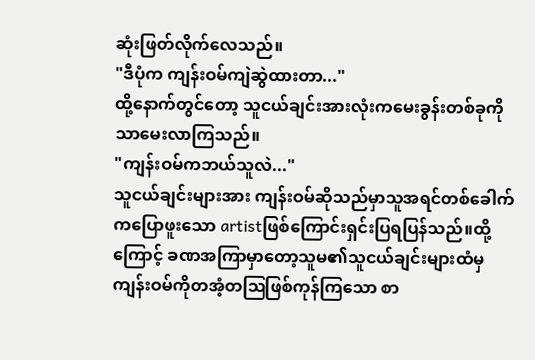ဆုံးဖြတ်လိုက်လေသည်။
"ဒီပုံက ကျန်းဝမ်ကျဲဆွဲထားတာ..."
ထို့နောက်တွင်တော့ သူငယ်ချင်းအားလုံးကမေးခွန်းတစ်ခုကိုသာမေးလာကြသည်။
"ကျန်းဝမ်ကဘယ်သူလဲ..."
သူငယ်ချင်းများအား ကျန်းဝမ်ဆိုသည်မှာသူအရင်တစ်ခေါက်ကပြောဖူးသော artistဖြစ်ကြောင်းရှင်းပြရပြန်သည်။ထို့ကြောင့် ခဏအကြာမှာတော့သူမ၏သူငယ်ချင်းများထံမှ ကျန်းဝမ်ကိုတအံ့တဩဖြစ်ကုန်ကြသော စာ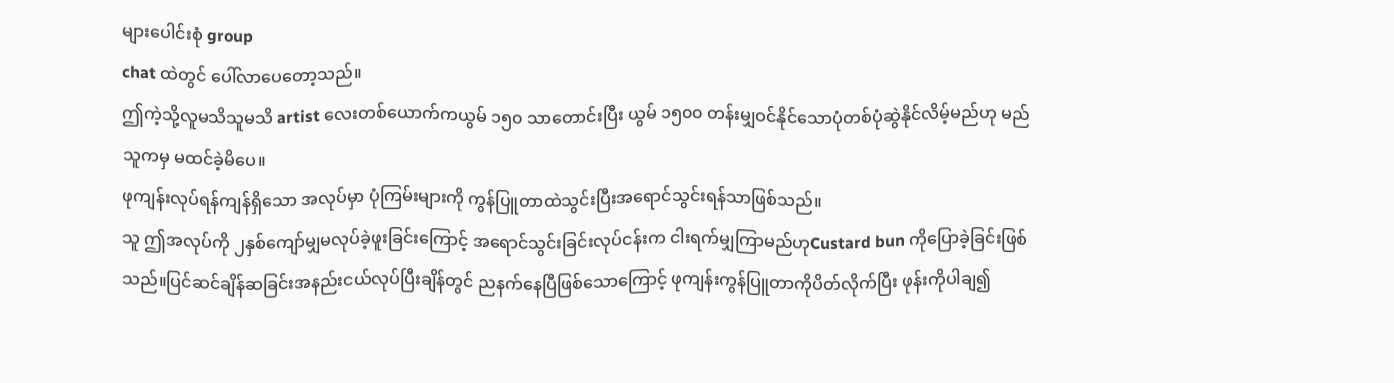များပေါင်းစုံ group
chat ထဲတွင် ပေါ်လာပေတော့သည်။
ဤကဲ့သို့လူမသိသူမသိ artist လေးတစ်ယောက်ကယွမ် ၁၅၀ သာတောင်းပြီး ယွမ် ၁၅၀၀ တန်းမျှဝင်နိုင်သောပုံတစ်ပုံဆွဲနိုင်လိမ့်မည်ဟု မည်သူကမှ မထင်ခဲ့မိပေ။
ဖုကျန်းလုပ်ရန်ကျန်ရှိသော အလုပ်မှာ ပုံကြမ်းများကို ကွန်ပြူတာထဲသွင်းပြီးအရောင်သွင်းရန်သာဖြစ်သည်။
သူ ဤအလုပ်ကို ၂နှစ်ကျော်မျှမလုပ်ခဲ့ဖူးခြင်းကြောင့် အရောင်သွင်းခြင်းလုပ်ငန်းက ငါးရက်မျှကြာမည်ဟုCustard bun ကိုပြောခဲ့ခြင်းဖြစ်သည်။ပြင်ဆင်ချိန်ဆခြင်းအနည်းငယ်လုပ်ပြီးချိန်တွင် ညနက်နေပြီဖြစ်သောကြောင့် ဖုကျန်းကွန်ပြူတာကိုပိတ်လိုက်ပြီး ဖုန်းကိုပါချ၍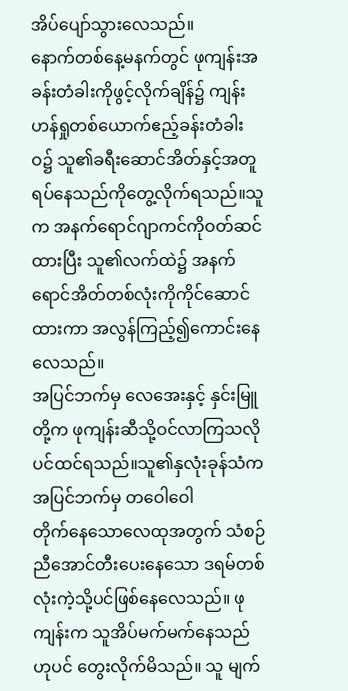အိပ်ပျော်သွားလေသည်။
နောက်တစ်နေ့မနက်တွင် ဖုကျန်းအခန်းတံခါးကိုဖွင့်လိုက်ချိန်၌ ကျန်းဟန်ရှုတစ်ယောက်ဧည့်ခန်းတံခါးဝ၌ သူ၏ခရီးဆောင်အိတ်နှင့်အတူ ရပ်နေသည်ကိုတွေ့လိုက်ရသည်။သူက အနက်ရောင်ဂျာကင်ကိုဝတ်ဆင်ထားပြီး သူ၏လက်ထဲ၌ အနက်ရောင်အိတ်တစ်လုံးကိုကိုင်ဆောင်ထားကာ အလွန်ကြည့်၍ကောင်းနေလေသည်။
အပြင်ဘက်မှ လေအေးနှင့် နှင်းမြူတို့က ဖုကျန်းဆီသို့ဝင်လာကြသလိုပင်ထင်ရသည်။သူ၏နှလုံးခုန်သံက အပြင်ဘက်မှ တဝေါဝေါ
တိုက်နေသောလေထုအတွက် သံစဉ်ညီအောင်တီးပေးနေသော ဒရမ်တစ်လုံးကဲ့သို့ပင်ဖြစ်နေလေသည်။ ဖုကျန်းက သူအိပ်မက်မက်နေသည်ဟုပင် တွေးလိုက်မိသည်။ သူ မျက်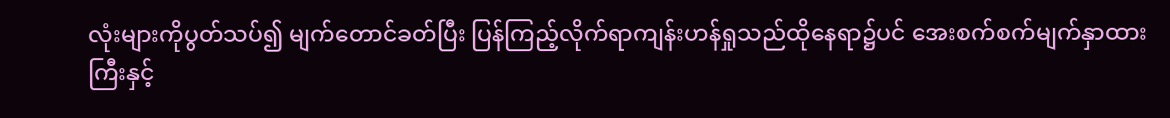လုံးများကိုပွတ်သပ်၍ မျက်တောင်ခတ်ပြီး ပြန်ကြည့်လိုက်ရာကျန်းဟန်ရှုသည်ထိုနေရာ၌ပင် အေးစက်စက်မျက်နှာထားကြီးနှင့်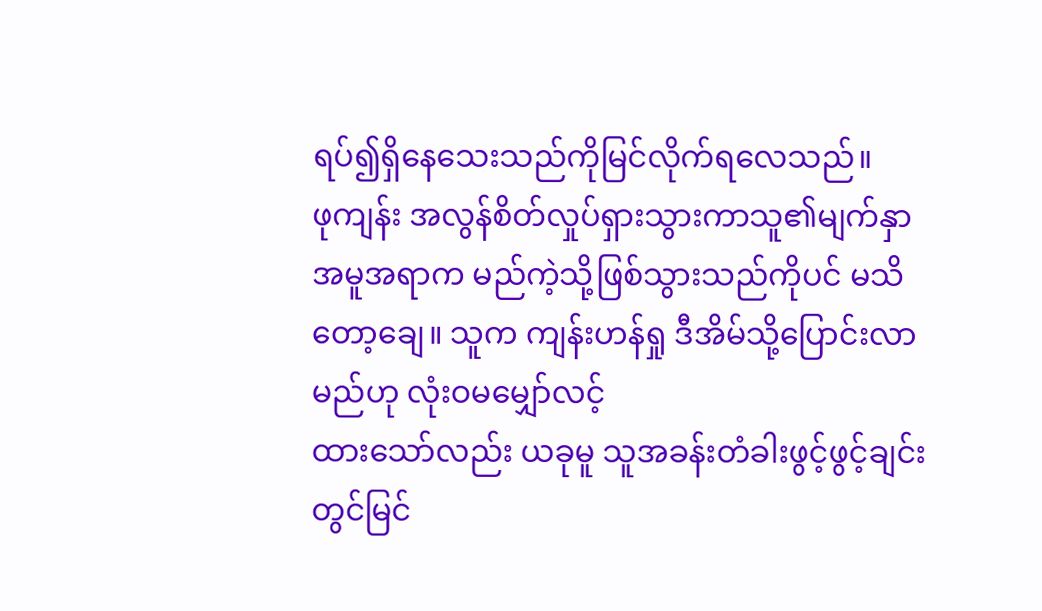ရပ်၍ရှိနေသေးသည်ကိုမြင်လိုက်ရလေသည်။
ဖုကျန်း အလွန်စိတ်လှုပ်ရှားသွားကာသူ၏မျက်နှာအမူအရာက မည်ကဲ့သို့ဖြစ်သွားသည်ကိုပင် မသိတော့ချေ။ သူက ကျန်းဟန်ရှု ဒီအိမ်သို့ပြောင်းလာမည်ဟု လုံးဝမမျှော်လင့်
ထားသော်လည်း ယခုမူ သူအခန်းတံခါးဖွင့်ဖွင့်ချင်းတွင်မြင်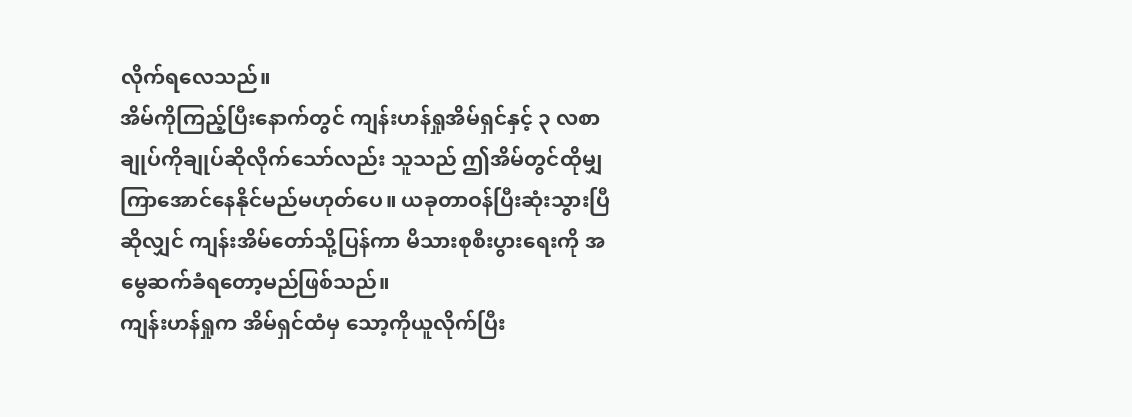လိုက်ရလေသည်။
အိမ်ကိုကြည့်ပြီးနောက်တွင် ကျန်းဟန်ရှုအိမ်ရှင်နှင့် ၃ လစာချုပ်ကိုချုပ်ဆိုလိုက်သော်လည်း သူသည် ဤအိမ်တွင်ထိုမျှကြာအောင်နေနိုင်မည်မဟုတ်ပေ။ ယခုတာဝန်ပြီးဆုံးသွားပြီဆိုလျှင် ကျန်းအိမ်တော်သို့ပြန်ကာ မိသားစုစီးပွားရေးကို အမွေဆက်ခံရတော့မည်ဖြစ်သည်။
ကျန်းဟန်ရှုက အိမ်ရှင်ထံမှ သော့ကိုယူလိုက်ပြီး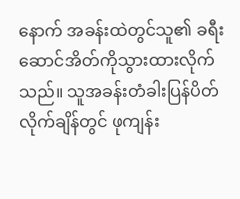နောက် အခန်းထဲတွင်သူ၏ ခရီးဆောင်အိတ်ကိုသွားထားလိုက်သည်။ သူအခန်းတံခါးပြန်ပိတ်လိုက်ချိန်တွင် ဖုကျန်း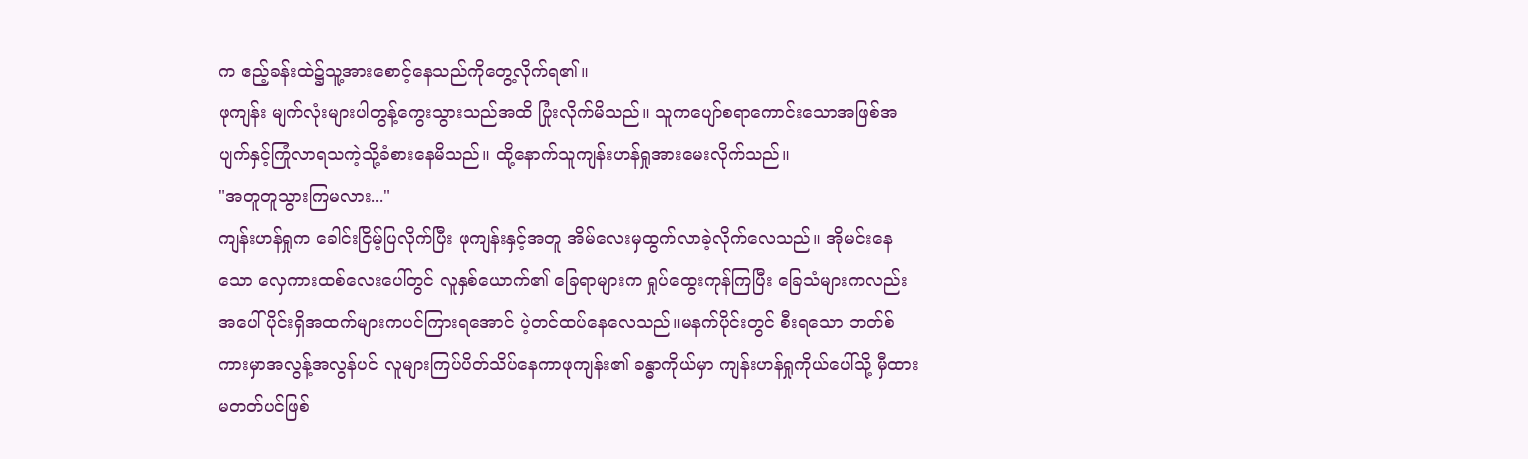က ဧည့်ခန်းထဲ၌သူ့အားစောင့်နေသည်ကိုတွေ့လိုက်ရ၏။
ဖုကျန်း မျက်လုံးများပါတွန့်ကွေးသွားသည်အထိ ပြုံးလိုက်မိသည်။ သူကပျော်စရာကောင်းသောအဖြစ်အပျက်နှင့်ကြုံလာရသကဲ့သို့ခံစားနေမိသည်။ ထို့နောက်သူကျန်းဟန်ရှုအားမေးလိုက်သည်။
"အတူတူသွားကြမလား..."
ကျန်းဟန်ရှုက ခေါင်းငြိမ့်ပြလိုက်ပြီး ဖုကျန်းနှင့်အတူ အိမ်လေးမှထွက်လာခဲ့လိုက်လေသည်။ အိုမင်းနေသော လှေကားထစ်လေးပေါ်တွင် လူနှစ်ယောက်၏ ခြေရာများက ရှုပ်ထွေးကုန်ကြပြီး ခြေသံများကလည်း အပေါ်ပိုင်းရှိအထက်များကပင်ကြားရအောင် ပဲ့တင်ထပ်နေလေသည်။မနက်ပိုင်းတွင် စီးရသော ဘတ်စ်ကားမှာအလွန့်အလွန်ပင် လူများကြပ်ပိတ်သိပ်နေကာဖုကျန်း၏ ခန္ဓာကိုယ်မှာ ကျန်းဟန်ရှုကိုယ်ပေါ်သို့ မှီထားမတတ်ပင်ဖြစ်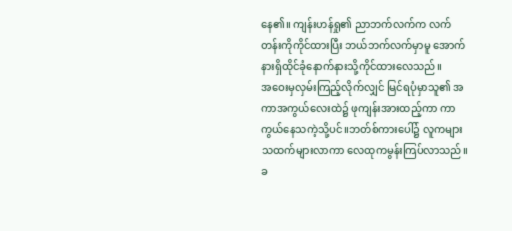နေ၏။ ကျန်းဟန်ရှု၏ ညာဘက်လက်က လက်တန်းကိုကိုင်ထားပြီး ဘယ်ဘက်လက်မှာမူ အောက်နားရှိထိုင်ခုံနောက်နားသို့ကိုင်ထားလေသည်။
အဝေးမှလှမ်းကြည့်လိုက်လျှင် မြင်ရပုံမှာသူ၏ အကာအကွယ်လေးထဲ၌ ဖုကျန်းအားထည့်ကာ ကာကွယ်နေသကဲ့သို့ပင်။ဘတ်စ်ကားပေါ်၌ လူကများသထက်များလာကာ လေထုကမွန်းကြပ်လာသည်။ ခ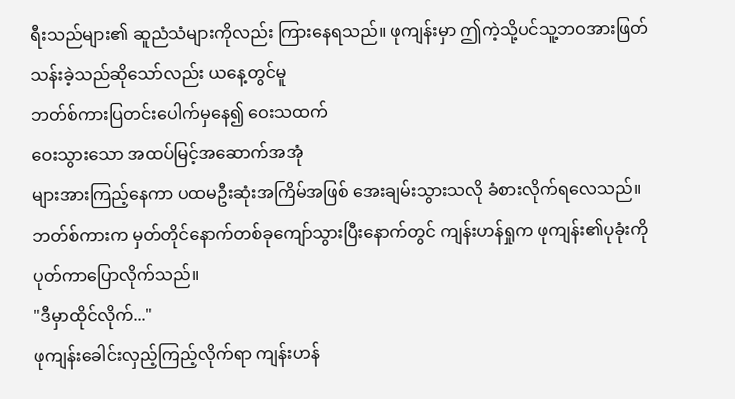ရီးသည်များ၏ ဆူညံသံများကိုလည်း ကြားနေရသည်။ ဖုကျန်းမှာ ဤကဲ့သို့ပင်သူ့ဘဝအားဖြတ်သန်းခဲ့သည်ဆိုသော်လည်း ယနေ့တွင်မူ
ဘတ်စ်ကားပြတင်းပေါက်မှနေ၍ ဝေးသထက်
ဝေးသွားသော အထပ်မြင့်အဆောက်အအုံ
များအားကြည့်နေကာ ပထမဦးဆုံးအကြိမ်အဖြစ် အေးချမ်းသွားသလို ခံစားလိုက်ရလေသည်။
ဘတ်စ်ကားက မှတ်တိုင်နောက်တစ်ခုကျော်သွားပြီးနောက်တွင် ကျန်းဟန်ရှုက ဖုကျန်း၏ပုခုံးကိုပုတ်ကာပြောလိုက်သည်။
"ဒီမှာထိုင်လိုက်..."
ဖုကျန်းခေါင်းလှည့်ကြည့်လိုက်ရာ ကျန်းဟန်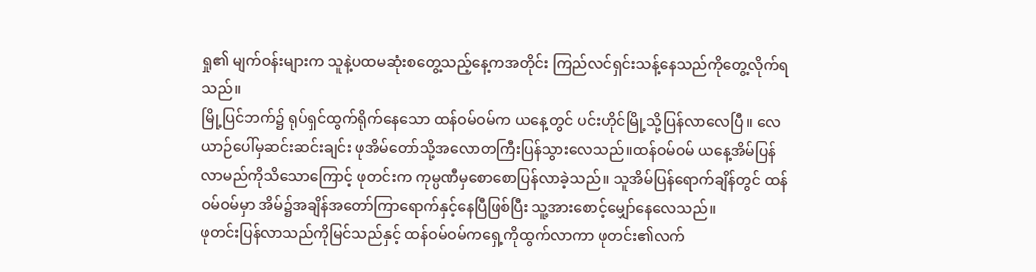ရှု၏ မျက်ဝန်းများက သူနဲ့ပထမဆုံးစတွေ့သည့်နေ့ကအတိုင်း ကြည်လင်ရှင်းသန့်နေသည်ကိုတွေ့လိုက်ရသည်။
မြို့ပြင်ဘက်၌ ရုပ်ရှင်ထွက်ရိုက်နေသော ထန်ဝမ်ဝမ်က ယနေ့တွင် ပင်းဟိုင်မြို့သို့ပြန်လာလေပြီ။ လေယာဉ်ပေါ်မှဆင်းဆင်းချင်း ဖုအိမ်တော်သို့အလောတကြီးပြန်သွားလေသည်။ထန်ဝမ်ဝမ် ယနေ့အိမ်ပြန်လာမည်ကိုသိသောကြောင့် ဖုတင်းက ကုမ္ပဏီမှစောစောပြန်လာခဲ့သည်။ သူအိမ်ပြန်ရောက်ချိန်တွင် ထန်ဝမ်ဝမ်မှာ အိမ်၌အချိန်အတော်ကြာရောက်နှင့်နေပြီဖြစ်ပြီး သူ့အားစောင့်မျှော်နေလေသည်။
ဖုတင်းပြန်လာသည်ကိုမြင်သည်နှင့် ထန်ဝမ်ဝမ်ကရှေ့ကိုထွက်လာကာ ဖုတင်း၏လက်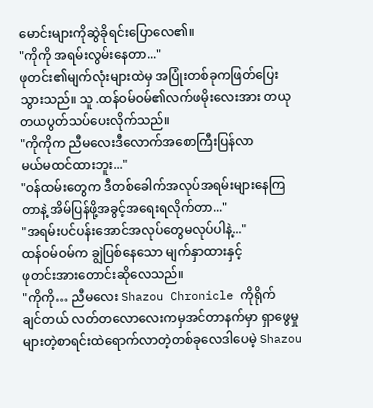မောင်းများကိုဆွဲခိုရင်းပြောလေ၏။
"ကိုကို အရမ်းလွမ်းနေတာ..."
ဖုတင်း၏မျက်လုံးများထဲမှ အပြုံးတစ်ခုကဖြတ်ပြေးသွားသည်။ သူ .ထန်ဝမ်ဝမ်၏လက်ဖမိုးလေးအား တယုတယပွတ်သပ်ပေးလိုက်သည်။
"ကိုကိုက ညီမလေးဒီလောက်အစောကြီးပြန်လာ
မယ်မထင်ထားဘူး..."
"ဝန်ထမ်းတွေက ဒီတစ်ခေါက်အလုပ်အရမ်းများနေကြတာနဲ့ အိမ်ပြန်ဖို့အခွင့်အရေးရလိုက်တာ..."
"အရမ်းပင်ပန်းအောင်အလုပ်တွေမလုပ်ပါနဲ့..."
ထန်ဝမ်ဝမ်က ချွဲပြစ်နေသော မျက်နှာထားနှင့်
ဖုတင်းအားတောင်းဆိုလေသည်။
"ကိုကို… ညီမလေး Shazou Chronicle ကိုရိုက်
ချင်တယ် လတ်တလောလေးကမှအင်တာနက်မှာ ရှာဖွေမှုများတဲ့စာရင်းထဲရောက်လာတဲ့တစ်ခုလေဒါပေမဲ့ Shazou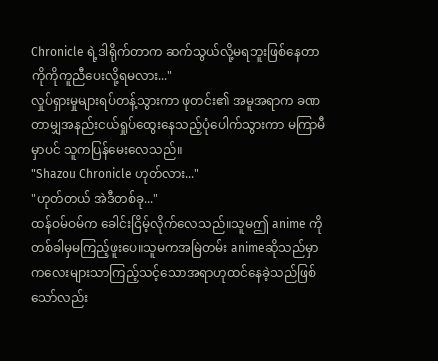Chronicle ရဲ့ဒါရိုက်တာက ဆက်သွယ်လို့မရဘူးဖြစ်နေတာကိုကိုကူညီပေးလို့ရမလား..."
လှုပ်ရှားမှုများရပ်တန့်သွားကာ ဖုတင်း၏ အမူအရာက ခဏတာမျှအနည်းငယ်ရှုပ်ထွေးနေသည့်ပုံပေါက်သွားကာ မကြာမီမှာပင် သူကပြန်မေးလေသည်။
"Shazou Chronicle ဟုတ်လား..."
"ဟုတ်တယ် အဲဒီတစ်ခု..."
ထန်ဝမ်ဝမ်က ခေါင်းငြိမ့်လိုက်လေသည်။သူမဤ anime ကိုတစ်ခါမှမကြည့်ဖူးပေ။သူမကအမြဲတမ်း animeဆိုသည်မှာ ကလေးများသာကြည့်သင့်သောအရာဟုထင်နေခဲ့သည်ဖြစ်သော်လည်း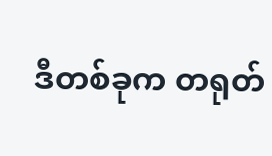ဒီတစ်ခုက တရုတ်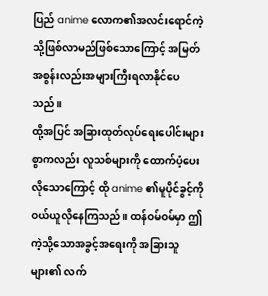ပြည် anime လောက၏အလင်းရောင်ကဲ့သို့ဖြစ်လာမည်ဖြစ်သောကြောင့် အမြတ်အစွန်းလည်းအများကြီးရလာနိုင်ပေသည်။
ထို့အပြင် အခြားထုတ်လုပ်ရေးပေါင်းများစွာကလည်း လူသစ်များကို ထောက်ပံ့ပေးလိုသောကြောင့် ထို anime ၏မူပိုင်ခွင့်ကိုဝယ်ယူလိုနေကြသည်။ ထန်ဝမ်ဝမ်မှာ ဤကဲ့သို့သောအခွင့်အရေးကို အခြားသူများ၏ လက်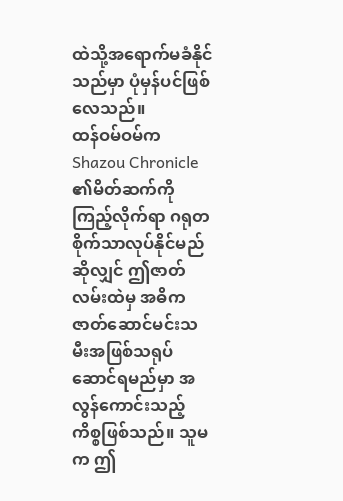ထဲသို့အရောက်မခံနိုင်သည်မှာ ပုံမှန်ပင်ဖြစ်လေသည်။
ထန်ဝမ်ဝမ်က Shazou Chronicle ၏မိတ်ဆက်ကိုကြည့်လိုက်ရာ ဂရုတစိုက်သာလုပ်နိုင်မည်ဆိုလျှင် ဤဇာတ်လမ်းထဲမှ အဓိကဇာတ်ဆောင်မင်းသမီးအဖြစ်သရုပ်ဆောင်ရမည်မှာ အလွန်ကောင်းသည့်ကိစ္စဖြစ်သည်။ သူမက ဤ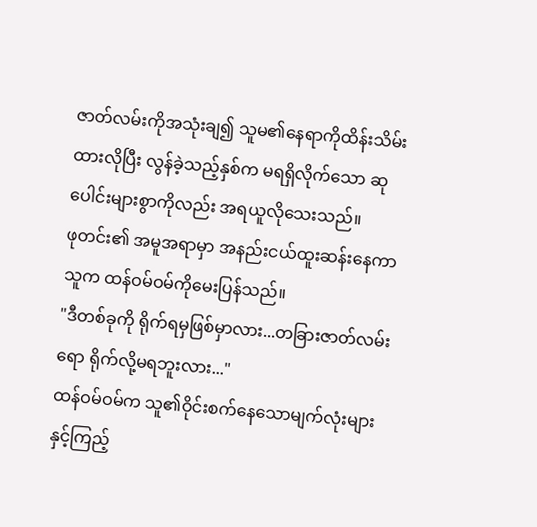ဇာတ်လမ်းကိုအသုံးချ၍ သူမ၏နေရာကိုထိန်းသိမ်းထားလိုပြီး လွန်ခဲ့သည့်နှစ်က မရရှိလိုက်သော ဆုပေါင်းများစွာကိုလည်း အရယူလိုသေးသည်။
ဖုတင်း၏ အမူအရာမှာ အနည်းငယ်ထူးဆန်းနေကာ သူက ထန်ဝမ်ဝမ်ကိုမေးပြန်သည်။
"ဒီတစ်ခုကို ရိုက်ရမှဖြစ်မှာလား...တခြားဇာတ်လမ်းရော ရိုက်လို့မရဘူးလား..."
ထန်ဝမ်ဝမ်က သူ၏ဝိုင်းစက်နေသောမျက်လုံးများနှင့်ကြည့်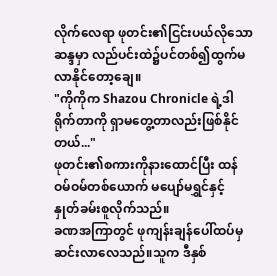လိုက်လေရာ ဖုတင်း၏ငြင်းပယ်လိုသော ဆန္ဒမှာ လည်ပင်းထဲ၌ပင်တစ်၍ထွက်မလာနိုင်တော့ချေ။
"ကိုကိုက Shazou Chronicle ရဲ့ဒါရိုက်တာကို ရှာမတွေ့တာလည်းဖြစ်နိုင်တယ်..."
ဖုတင်း၏စကားကိုနားထောင်ပြီး ထန်ဝမ်ဝမ်တစ်ယောက် မပျော်မရွှင်နှင့် နှုတ်ခမ်းစူလိုက်သည်။
ခဏအကြာတွင် ဖုကျန်းချန်ပေါ်ထပ်မှဆင်းလာလေသည်။သူက ဒီနှစ်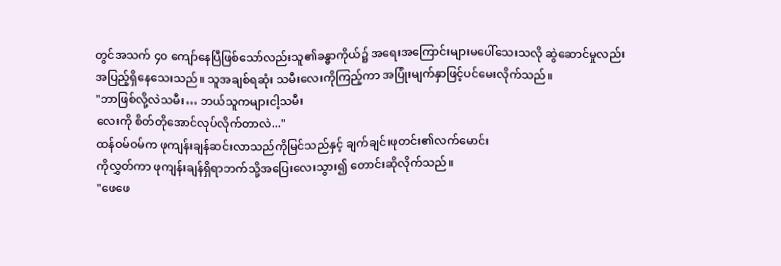တွင်အသက် ၄၀ ကျော်နေပြီဖြစ်သော်လည်းသူ၏ခန္ဓာကိုယ်၌ အရေးအကြောင်းများမပေါ်သေးသလို ဆွဲဆောင်မှုလည်းအပြည့်ရှိနေသေးသည်။ သူအချစ်ရဆုံး သမီးလေးကိုကြည့်ကာ အပြုံးမျက်နှာဖြင့်ပင်မေးလိုက်သည်။
"ဘာဖြစ်လို့လဲသမီး… ဘယ်သူကများငါ့သမီး
လေးကို စိတ်တိုအောင်လုပ်လိုက်တာလဲ..."
ထန်ဝမ်ဝမ်က ဖုကျန်းချန်ဆင်းလာသည်ကိုမြင်သည်နှင့် ချက်ချင်းဖုတင်း၏လက်မောင်း
ကိုလွှတ်ကာ ဖုကျန်းချန်ရှိရာဘက်သို့အပြေးလေးသွား၍ တောင်းဆိုလိုက်သည်။
"ဖေဖေ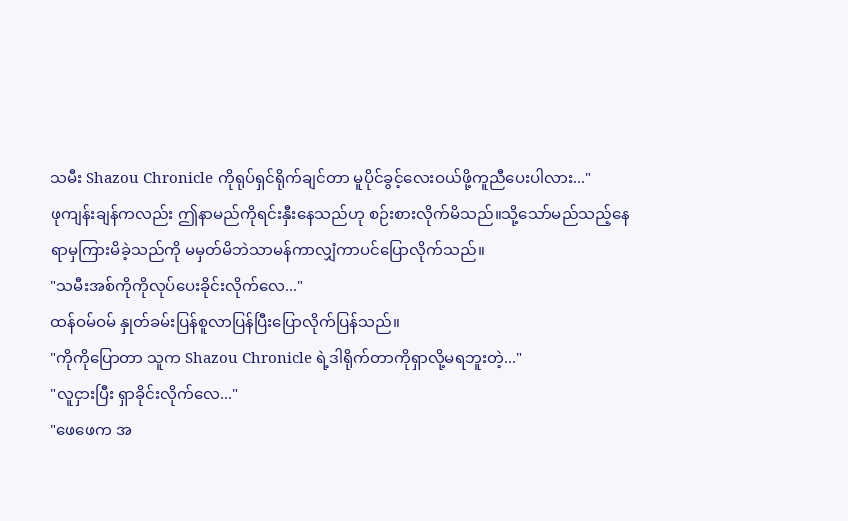သမီး Shazou Chronicle ကိုရုပ်ရှင်ရိုက်ချင်တာ မူပိုင်ခွင့်လေးဝယ်ဖို့ကူညီပေးပါလား..."
ဖုကျန်းချန်ကလည်း ဤနာမည်ကိုရင်းနှီးနေသည်ဟု စဉ်းစားလိုက်မိသည်။သို့သော်မည်သည့်နေရာမှကြားမိခဲ့သည်ကို မမှတ်မိဘဲသာမန်ကာလျှံကာပင်ပြောလိုက်သည်။
"သမီးအစ်ကိုကိုလုပ်ပေးခိုင်းလိုက်လေ..."
ထန်ဝမ်ဝမ် နှုတ်ခမ်းပြန်စူလာပြန်ပြီးပြောလိုက်ပြန်သည်။
"ကိုကိုပြောတာ သူက Shazou Chronicle ရဲ့ဒါရိုက်တာကိုရှာလို့မရဘူးတဲ့..."
"လူငှားပြီး ရှာခိုင်းလိုက်လေ..."
"ဖေဖေက အ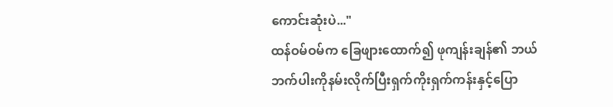ကောင်းဆုံးပဲ..."
ထန်ဝမ်ဝမ်က ခြေဖျားထောက်၍ ဖုကျန်းချန်၏ ဘယ်ဘက်ပါးကိုနမ်းလိုက်ပြီးရှက်ကိုးရှက်ကန်းနှင့်ပြော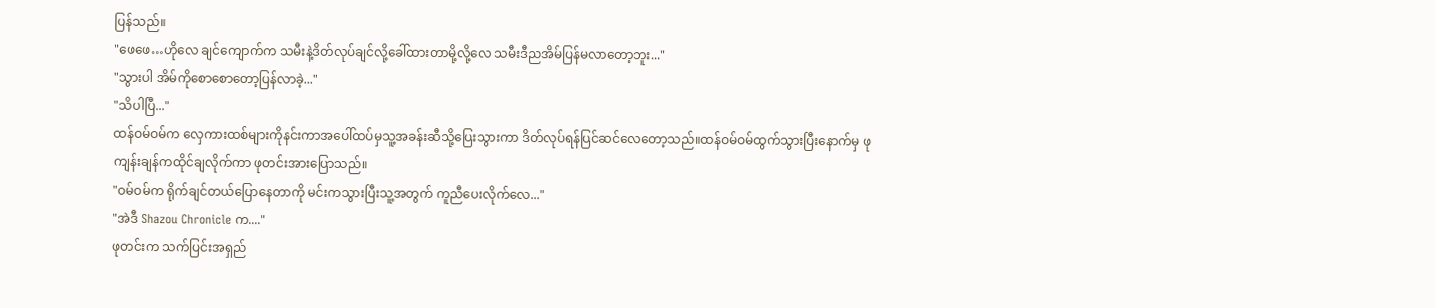ပြန်သည်။
"ဖေဖေ…ဟိုလေ ချင်ကျောက်က သမီးနဲ့ဒိတ်လုပ်ချင်လို့ခေါ်ထားတာမို့လို့လေ သမီးဒီညအိမ်ပြန်မလာတော့ဘူး..."
"သွားပါ အိမ်ကိုစောစောတော့ပြန်လာခဲ့..."
"သိပါပြီ..."
ထန်ဝမ်ဝမ်က လှေကားထစ်များကိုနင်းကာအပေါ်ထပ်မှသူ့အခန်းဆီသို့ပြေးသွားကာ ဒိတ်လုပ်ရန်ပြင်ဆင်လေတော့သည်။ထန်ဝမ်ဝမ်ထွက်သွားပြီးနောက်မှ ဖုကျန်းချန်ကထိုင်ချလိုက်ကာ ဖုတင်းအားပြောသည်။
"ဝမ်ဝမ်က ရိုက်ချင်တယ်ပြောနေတာကို မင်းကသွားပြီးသူ့အတွက် ကူညီပေးလိုက်လေ..."
"အဲဒီ Shazou Chronicle က...."
ဖုတင်းက သက်ပြင်းအရှည်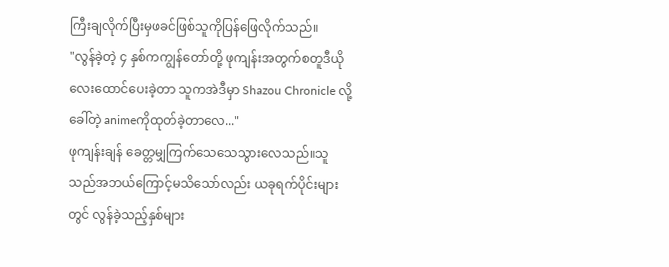ကြီးချလိုက်ပြီးမှဖခင်ဖြစ်သူကိုပြန်ဖြေလိုက်သည်။
"လွန်ခဲ့တဲ့ ၄ နှစ်ကကျွန်တော်တို့ ဖုကျန်းအတွက်စတူဒီယိုလေးထောင်ပေးခဲ့တာ သူကအဲဒီမှာ Shazou Chronicle လို့ခေါ်တဲ့ animeကိုထုတ်ခဲ့တာလေ..."
ဖုကျန်းချန် ခေတ္တမျှကြက်သေသေသွားလေသည်။သူသည်အဘယ်ကြောင့်မသိသော်လည်း ယခုရက်ပိုင်းများတွင် လွန်ခဲ့သည့်နှစ်များ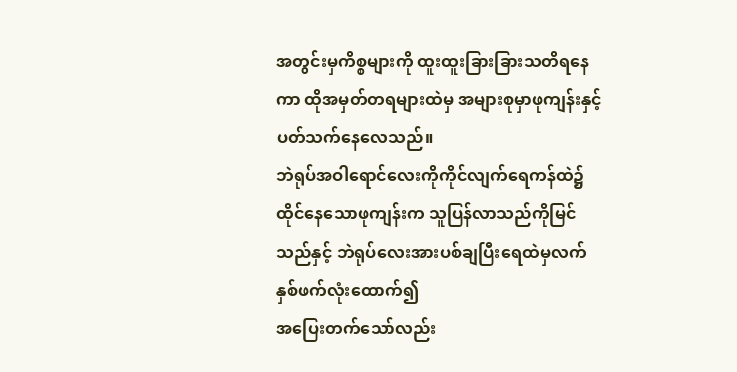အတွင်းမှကိစ္စများကို ထူးထူးခြားခြားသတိရနေကာ ထိုအမှတ်တရများထဲမှ အများစုမှာဖုကျန်းနှင့်ပတ်သက်နေလေသည်။
ဘဲရုပ်အဝါရောင်လေးကိုကိုင်လျက်ရေကန်ထဲ၌ထိုင်နေသောဖုကျန်းက သူပြန်လာသည်ကိုမြင်သည်နှင့် ဘဲရုပ်လေးအားပစ်ချပြီးရေထဲမှလက်နှစ်ဖက်လုံးထောက်၍
အပြေးတက်သော်လည်း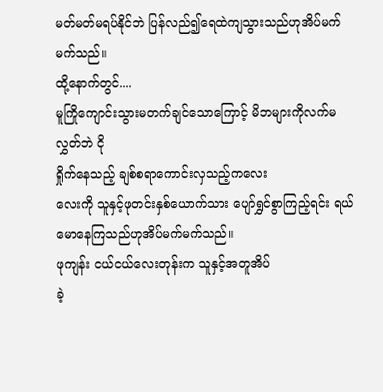မတ်မတ်မရပ်နိုင်ဘဲ ပြန်လည်၍ရေထဲကျသွားသည်ဟုအိပ်မက်မက်သည်။
ထို့နောက်တွင်....
မူကြိုကျောင်းသွားမတက်ချင်သောကြောင့် မိဘများကိုလက်မလွှတ်ဘဲ ငို
ရှိုက်နေသည့် ချစ်စရာကောင်းလှသည့်ကလေး
လေးကို သူနှင့်ဖုတင်းနှစ်ယောက်သား ပျော်ရွှင်စွာကြည့်ရင်း ရယ်မောနေကြသည်ဟုအိပ်မက်မက်သည်။
ဖုကျန်း ငယ်ငယ်လေးတုန်းက သူနှင့်အတူအိပ်
ခဲ့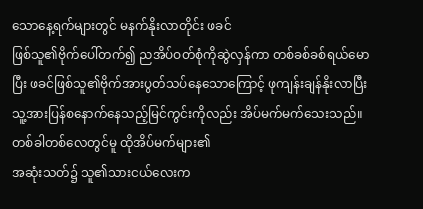သောနေ့ရက်များတွင် မနက်နိုးလာတိုင်း ဖခင်
ဖြစ်သူ၏ဗိုက်ပေါ်တက်၍ ညအိပ်ဝတ်စုံကိုဆွဲလှန်ကာ တစ်ခစ်ခစ်ရယ်မောပြီး ဖခင်ဖြစ်သူ၏ဗိုက်အားပွတ်သပ်နေသောကြောင့် ဖုကျန်းချန်နိုးလာပြီးသူ့အားပြန်စနောက်နေသည့်မြင်ကွင်းကိုလည်း အိပ်မက်မက်သေးသည်။
တစ်ခါတစ်လေတွင်မူ ထိုအိပ်မက်များ၏
အဆုံးသတ်၌ သူ၏သားငယ်လေးက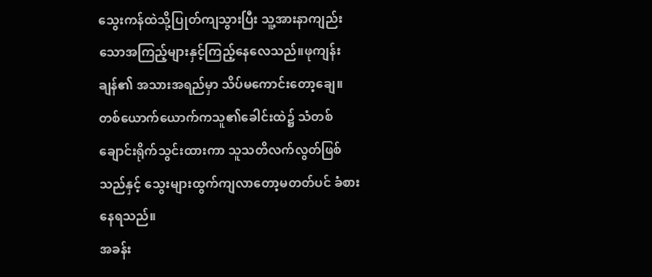သွေးကန်ထဲသို့ပြုတ်ကျသွားပြီး သူ့အားနာကျည်းသောအကြည့်များနှင့်ကြည့်နေလေသည်။ဖုကျန်းချန်၏ အသားအရည်မှာ သိပ်မကောင်းတော့ချေ။တစ်ယောက်ယောက်ကသူ၏ခေါင်းထဲ၌ သံတစ်ချောင်းရိုက်သွင်းထားကာ သူသတိလက်လွတ်ဖြစ်သည်နှင့် သွေးများထွက်ကျလာတော့မတတ်ပင် ခံစားနေရသည်။
အခန်း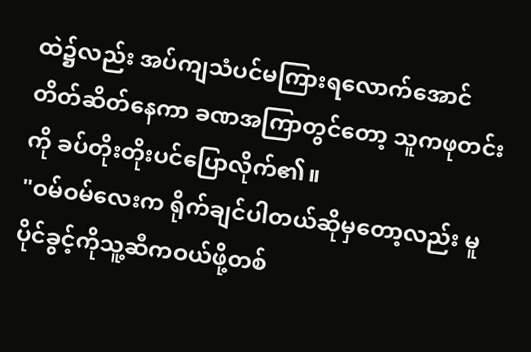ထဲ၌လည်း အပ်ကျသံပင်မကြားရလောက်အောင်တိတ်ဆိတ်နေကာ ခဏအကြာတွင်တော့ သူကဖုတင်းကို ခပ်တိုးတိုးပင်ပြောလိုက်၏။
"ဝမ်ဝမ်လေးက ရိုက်ချင်ပါတယ်ဆိုမှတော့လည်း မူပိုင်ခွင့်ကိုသူ့ဆီကဝယ်ဖို့တစ်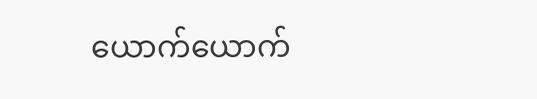ယောက်ယောက်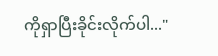ကိုရှာပြီးခိုင်းလိုက်ပါ..."